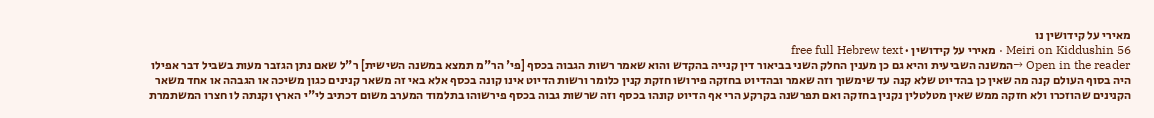מאירי על קידושין נו
Meiri on Kiddushin 56 · מאירי על קידושין · free full Hebrew text
Open in the reader →המשנה השביעית והיא גם כן מענין החלק השני בביאור דין קנייה בהקדש והוא שאמר רשות הגבוה בכסף [פי' הר"מ תמצא במשנה השישית] ר"ל שאם נתן הגזבר מעות בשביל דבר אפילו היה בסוף העולם קנה מה שאין כן בהדיוט שלא קנה עד שימשוך וזה שאמר ובהדיוט בחזקה פירושו חזקת קנין כלומר ורשות הדיוט אינו קונה בכסף אלא באי זה משאר קנינים כגון משיכה או הגבהה או אחד משאר הקנינים שהוזכרו ולא חזקה ממש שאין מטלטלין נקנין בחזקה ואם תפרשנה בקרקע הרי אף הדיוט קונהו בכסף וזה שרשות גבוה בכסף פירשוהו בתלמוד המערב משום דכתיב לי"י הארץ וקנתה לו חצרו המשתמרת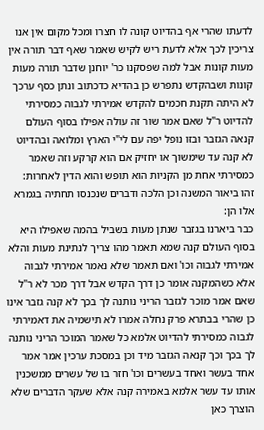לדעתו שהרי אף בהדיוט קונה לו חצרו ומכל מקום אין אנו צריכין לכך אלא לדעת ריש לקיש שאמר שאף דבר תורה אין מעות קונות אבל למה שפסקנו כר' יוחנן שדבר תורה מעות קונות ושבהקדש נתפרש כן בהדיא כדכתוב ונתן כסף ערכך לא היתה תקנת חכמים להקדש אמירתי לגבוה כמסירתי להדיוט ר"ל שאם אמר שור זה עולה אפילו בסוף העולם קנאה הגזבר ובזו נופל יפה עם לי"י הארץ ומלואה ובהדיוט לא קנה עד שימשוך או יחזיק אם הוא קרקע וזה שאמר כמסירתי אחת מן הקניות הוא תופש והוא הדין לאחרות:
זהו ביאור המשנה וכן הלכה ודברים שנכנסו תחתיה בגמרא אלו הן:
כבר ביארנו בגזבר שנתן מעות בשביל בהמה שאפילו היא בסוף העולם קנה שמא תאמר מהו צריך לנתינת מעות והלא אמירתי לגבוה וכו' ואם תאמר שלא נאמר אמירתי לגבוה אלא כשהמקנה אומר כן דרך הקדש אבל דרך מכר לא ר"ל שאם אמר מוכר לגזבר הריני נותנה לך בכך לא קנה גזבר אינו כן שהרי בבתרא פרק נחלה אמרו לא תישמיה את דאמירתי לגבוה כמסירתי להדיוט אלמא כל שאמר המוכר הריני נותנה לך בכך וכך קנאה הגזבר מיד וכן במסכת ערכין אמר אמר אחד בעשר ואחד בעשרים וכו' חזר בו של עשרים ממשכנין אותו עד עשר אלמא באמירה קנה אלא שעקר הדברים שלא הוצרך כאן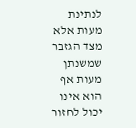לנתינת מעות אלא מצד הגזבר שמשנתן מעות אף הוא אינו יכול לחזור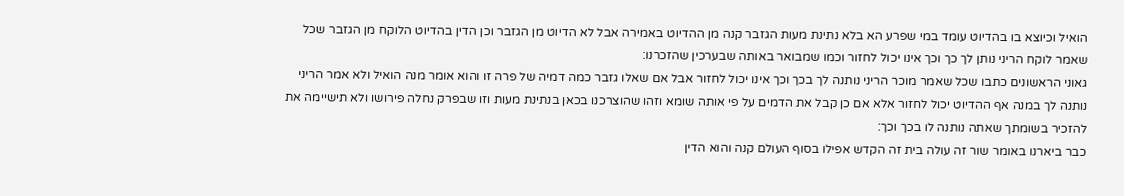הואיל וכיוצא בו בהדיוט עומד במי שפרע הא בלא נתינת מעות הגזבר קנה מן ההדיוט באמירה אבל לא הדיוט מן הגזבר וכן הדין בהדיוט הלוקח מן הגזבר שכל שאמר לוקח הריני נותן לך כך וכך אינו יכול לחזור וכמו שמבואר באותה שבערכין שהזכרנו:
גאוני הראשונים כתבו שכל שאמר מוכר הריני נותנה לך בכך וכך אינו יכול לחזור אבל אם שאלו גזבר כמה דמיה של פרה זו והוא אומר מנה הואיל ולא אמר הריני נותנה לך במנה אף ההדיוט יכול לחזור אלא אם כן קבל את הדמים על פי אותה שומא וזהו שהוצרכנו בכאן בנתינת מעות וזו שבפרק נחלה פירושו ולא תישיימה את להזכיר בשומתך שאתה נותנה לו בכך וכך:
כבר ביארנו באומר שור זה עולה בית זה הקדש אפילו בסוף העולם קנה והוא הדין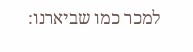למכר כמו שביארנו: